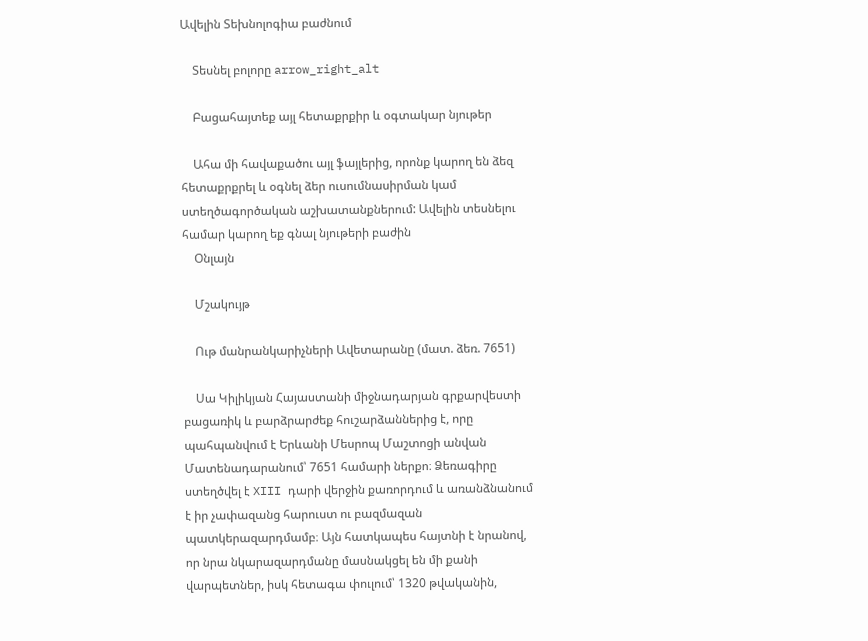Ավելին Տեխնոլոգիա բաժնում

    Տեսնել բոլորը arrow_right_alt

    Բացահայտեք այլ հետաքրքիր և օգտակար նյութեր

    Ահա մի հավաքածու այլ ֆայլերից, որոնք կարող են ձեզ հետաքրքրել և օգնել ձեր ուսումնասիրման կամ ստեղծագործական աշխատանքներում: Ավելին տեսնելու համար կարող եք գնալ նյութերի բաժին
    Օնլայն

    Մշակույթ

    Ութ մանրանկարիչների Ավետարանը (մատ. ձեռ. 7651)

    Սա Կիլիկյան Հայաստանի միջնադարյան գրքարվեստի բացառիկ և բարձրարժեք հուշարձաններից է, որը պահպանվում է Երևանի Մեսրոպ Մաշտոցի անվան Մատենադարանում՝ 7651 համարի ներքո։ Ձեռագիրը ստեղծվել է XIII դարի վերջին քառորդում և առանձնանում է իր չափազանց հարուստ ու բազմազան պատկերազարդմամբ։ Այն հատկապես հայտնի է նրանով, որ նրա նկարազարդմանը մասնակցել են մի քանի վարպետներ, իսկ հետագա փուլում՝ 1320 թվականին,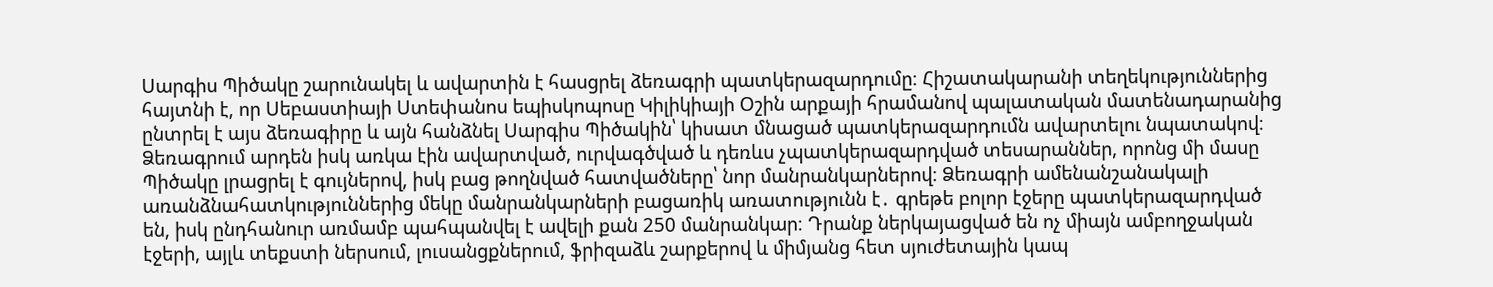Սարգիս Պիծակը շարունակել և ավարտին է հասցրել ձեռագրի պատկերազարդումը։ Հիշատակարանի տեղեկություններից հայտնի է, որ Սեբաստիայի Ստեփանոս եպիսկոպոսը Կիլիկիայի Օշին արքայի հրամանով պալատական մատենադարանից ընտրել է այս ձեռագիրը և այն հանձնել Սարգիս Պիծակին՝ կիսատ մնացած պատկերազարդումն ավարտելու նպատակով։ Ձեռագրում արդեն իսկ առկա էին ավարտված, ուրվագծված և դեռևս չպատկերազարդված տեսարաններ, որոնց մի մասը Պիծակը լրացրել է գույներով, իսկ բաց թողնված հատվածները՝ նոր մանրանկարներով։ Ձեռագրի ամենանշանակալի առանձնահատկություններից մեկը մանրանկարների բացառիկ առատությունն է․ գրեթե բոլոր էջերը պատկերազարդված են, իսկ ընդհանուր առմամբ պահպանվել է ավելի քան 250 մանրանկար։ Դրանք ներկայացված են ոչ միայն ամբողջական էջերի, այլև տեքստի ներսում, լուսանցքներում, ֆրիզաձև շարքերով և միմյանց հետ սյուժետային կապ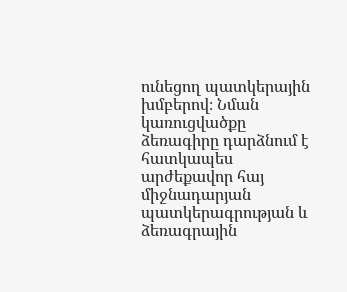ունեցող պատկերային խմբերով։ Նման կառուցվածքը ձեռագիրը դարձնում է հատկապես արժեքավոր հայ միջնադարյան պատկերագրության և ձեռագրային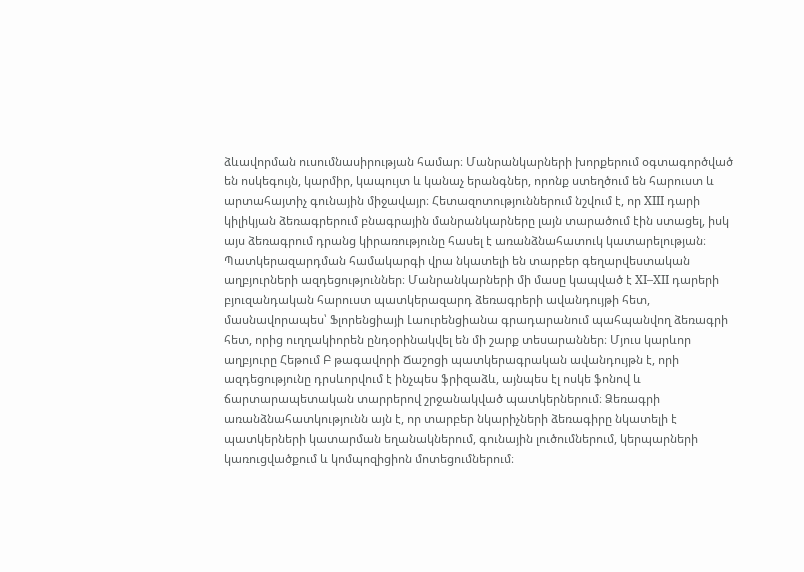ձևավորման ուսումնասիրության համար։ Մանրանկարների խորքերում օգտագործված են ոսկեգույն, կարմիր, կապույտ և կանաչ երանգներ, որոնք ստեղծում են հարուստ և արտահայտիչ գունային միջավայր։ Հետազոտություններում նշվում է, որ XIII դարի կիլիկյան ձեռագրերում բնագրային մանրանկարները լայն տարածում էին ստացել, իսկ այս ձեռագրում դրանց կիրառությունը հասել է առանձնահատուկ կատարելության։ Պատկերազարդման համակարգի վրա նկատելի են տարբեր գեղարվեստական աղբյուրների ազդեցություններ։ Մանրանկարների մի մասը կապված է XI–XII դարերի բյուզանդական հարուստ պատկերազարդ ձեռագրերի ավանդույթի հետ, մասնավորապես՝ Ֆլորենցիայի Լաուրենցիանա գրադարանում պահպանվող ձեռագրի հետ, որից ուղղակիորեն ընդօրինակվել են մի շարք տեսարաններ։ Մյուս կարևոր աղբյուրը Հեթում Բ թագավորի Ճաշոցի պատկերագրական ավանդույթն է, որի ազդեցությունը դրսևորվում է ինչպես ֆրիզաձև, այնպես էլ ոսկե ֆոնով և ճարտարապետական տարրերով շրջանակված պատկերներում։ Ձեռագրի առանձնահատկությունն այն է, որ տարբեր նկարիչների ձեռագիրը նկատելի է պատկերների կատարման եղանակներում, գունային լուծումներում, կերպարների կառուցվածքում և կոմպոզիցիոն մոտեցումներում։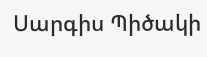Սարգիս Պիծակի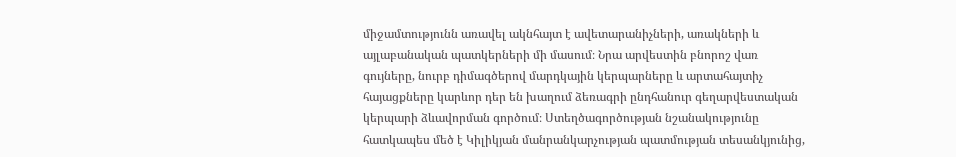միջամտությունն առավել ակնհայտ է ավետարանիչների, առակների և այլաբանական պատկերների մի մասում։ Նրա արվեստին բնորոշ վառ գույները, նուրբ դիմագծերով մարդկային կերպարները և արտահայտիչ հայացքները կարևոր դեր են խաղում ձեռագրի ընդհանուր գեղարվեստական կերպարի ձևավորման գործում։ Ստեղծագործության նշանակությունը հատկապես մեծ է Կիլիկյան մանրանկարչության պատմության տեսանկյունից,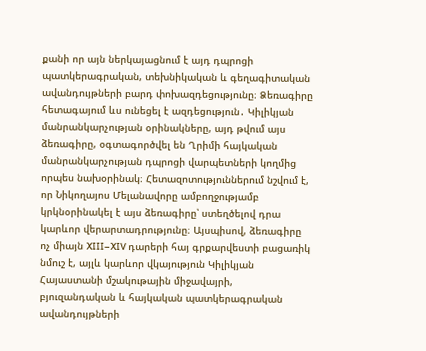քանի որ այն ներկայացնում է այդ դպրոցի պատկերագրական, տեխնիկական և գեղագիտական ավանդույթների բարդ փոխազդեցությունը։ Ձեռագիրը հետագայում ևս ունեցել է ազդեցություն․ Կիլիկյան մանրանկարչության օրինակները, այդ թվում այս ձեռագիրը, օգտագործվել են Ղրիմի հայկական մանրանկարչության դպրոցի վարպետների կողմից որպես նախօրինակ։ Հետազոտություններում նշվում է, որ Նիկողայոս Մելանավորը ամբողջությամբ կրկնօրինակել է այս ձեռագիրը՝ ստեղծելով դրա կարևոր վերարտադրությունը։ Այսպիսով, ձեռագիրը ոչ միայն XIII–XIV դարերի հայ գրքարվեստի բացառիկ նմուշ է, այլև կարևոր վկայություն Կիլիկյան Հայաստանի մշակութային միջավայրի, բյուզանդական և հայկական պատկերագրական ավանդույթների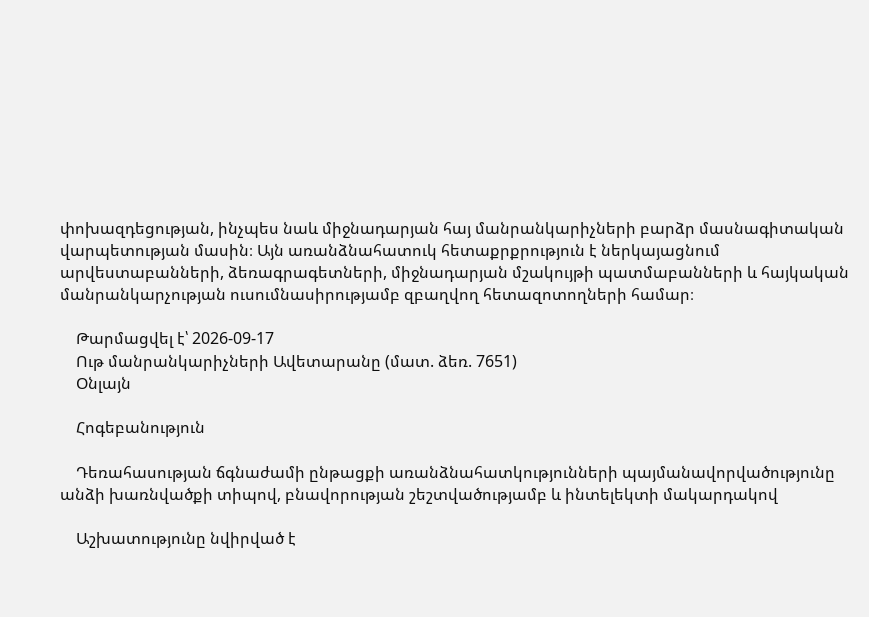փոխազդեցության, ինչպես նաև միջնադարյան հայ մանրանկարիչների բարձր մասնագիտական վարպետության մասին։ Այն առանձնահատուկ հետաքրքրություն է ներկայացնում արվեստաբանների, ձեռագրագետների, միջնադարյան մշակույթի պատմաբանների և հայկական մանրանկարչության ուսումնասիրությամբ զբաղվող հետազոտողների համար։

    Թարմացվել է՝ 2026-09-17
    Ութ մանրանկարիչների Ավետարանը (մատ. ձեռ. 7651)
    Օնլայն

    Հոգեբանություն

    Դեռահասության ճգնաժամի ընթացքի առանձնահատկությունների պայմանավորվածությունը անձի խառնվածքի տիպով, բնավորության շեշտվածությամբ և ինտելեկտի մակարդակով

    Աշխատությունը նվիրված է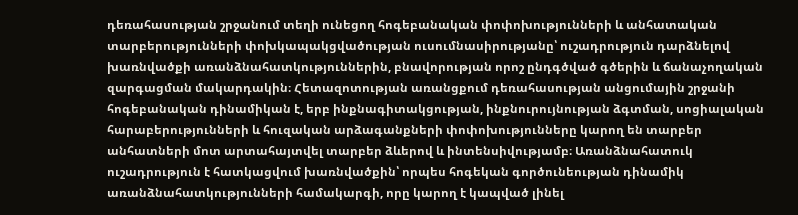դեռահասության շրջանում տեղի ունեցող հոգեբանական փոփոխությունների և անհատական տարբերությունների փոխկապակցվածության ուսումնասիրությանը՝ ուշադրություն դարձնելով խառնվածքի առանձնահատկություններին, բնավորության որոշ ընդգծված գծերին և ճանաչողական զարգացման մակարդակին։ Հետազոտության առանցքում դեռահասության անցումային շրջանի հոգեբանական դինամիկան է, երբ ինքնագիտակցության, ինքնուրույնության ձգտման, սոցիալական հարաբերությունների և հուզական արձագանքների փոփոխությունները կարող են տարբեր անհատների մոտ արտահայտվել տարբեր ձևերով և ինտենսիվությամբ։ Առանձնահատուկ ուշադրություն է հատկացվում խառնվածքին՝ որպես հոգեկան գործունեության դինամիկ առանձնահատկությունների համակարգի, որը կարող է կապված լինել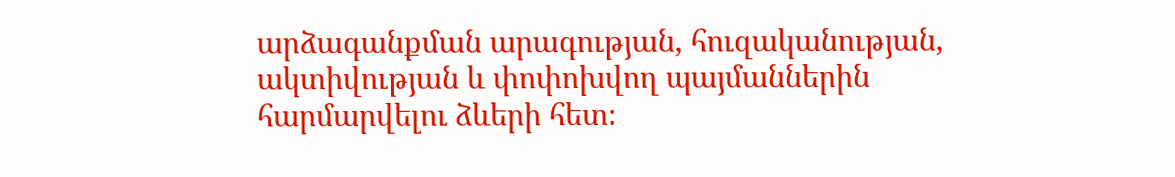արձագանքման արագության, հուզականության, ակտիվության և փոփոխվող պայմաններին հարմարվելու ձևերի հետ։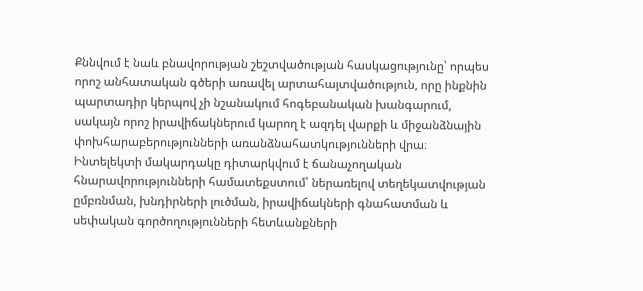Քննվում է նաև բնավորության շեշտվածության հասկացությունը՝ որպես որոշ անհատական գծերի առավել արտահայտվածություն, որը ինքնին պարտադիր կերպով չի նշանակում հոգեբանական խանգարում, սակայն որոշ իրավիճակներում կարող է ազդել վարքի և միջանձնային փոխհարաբերությունների առանձնահատկությունների վրա։ Ինտելեկտի մակարդակը դիտարկվում է ճանաչողական հնարավորությունների համատեքստում՝ ներառելով տեղեկատվության ըմբռնման, խնդիրների լուծման, իրավիճակների գնահատման և սեփական գործողությունների հետևանքների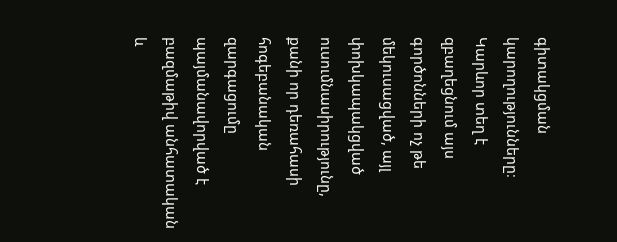գիտակցման կարողությունները։ Կարևոր տեղ է զբաղեցնում այս գործոնների ոչ թե մեկուսացված, այլ փոխկապակցված ուսումնասիրությունը, քանի որ դեռահասի հոգեբանական զարգացումը պայմանավորված է բազմաթիվ անհատական և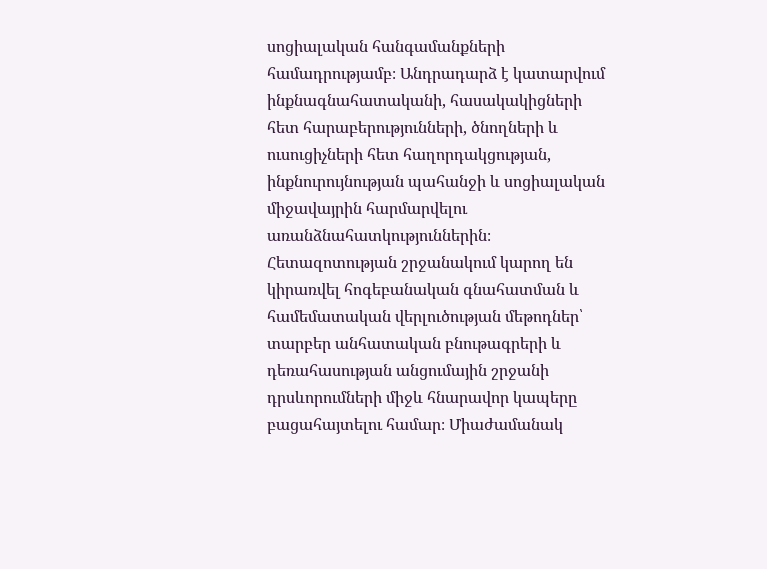սոցիալական հանգամանքների համադրությամբ։ Անդրադարձ է կատարվում ինքնագնահատականի, հասակակիցների հետ հարաբերությունների, ծնողների և ուսուցիչների հետ հաղորդակցության, ինքնուրույնության պահանջի և սոցիալական միջավայրին հարմարվելու առանձնահատկություններին։ Հետազոտության շրջանակում կարող են կիրառվել հոգեբանական գնահատման և համեմատական վերլուծության մեթոդներ՝ տարբեր անհատական բնութագրերի և դեռահասության անցումային շրջանի դրսևորումների միջև հնարավոր կապերը բացահայտելու համար։ Միաժամանակ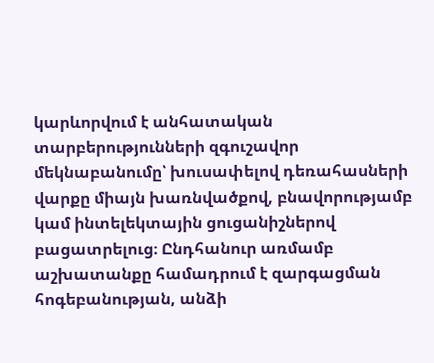կարևորվում է անհատական տարբերությունների զգուշավոր մեկնաբանումը՝ խուսափելով դեռահասների վարքը միայն խառնվածքով, բնավորությամբ կամ ինտելեկտային ցուցանիշներով բացատրելուց։ Ընդհանուր առմամբ աշխատանքը համադրում է զարգացման հոգեբանության, անձի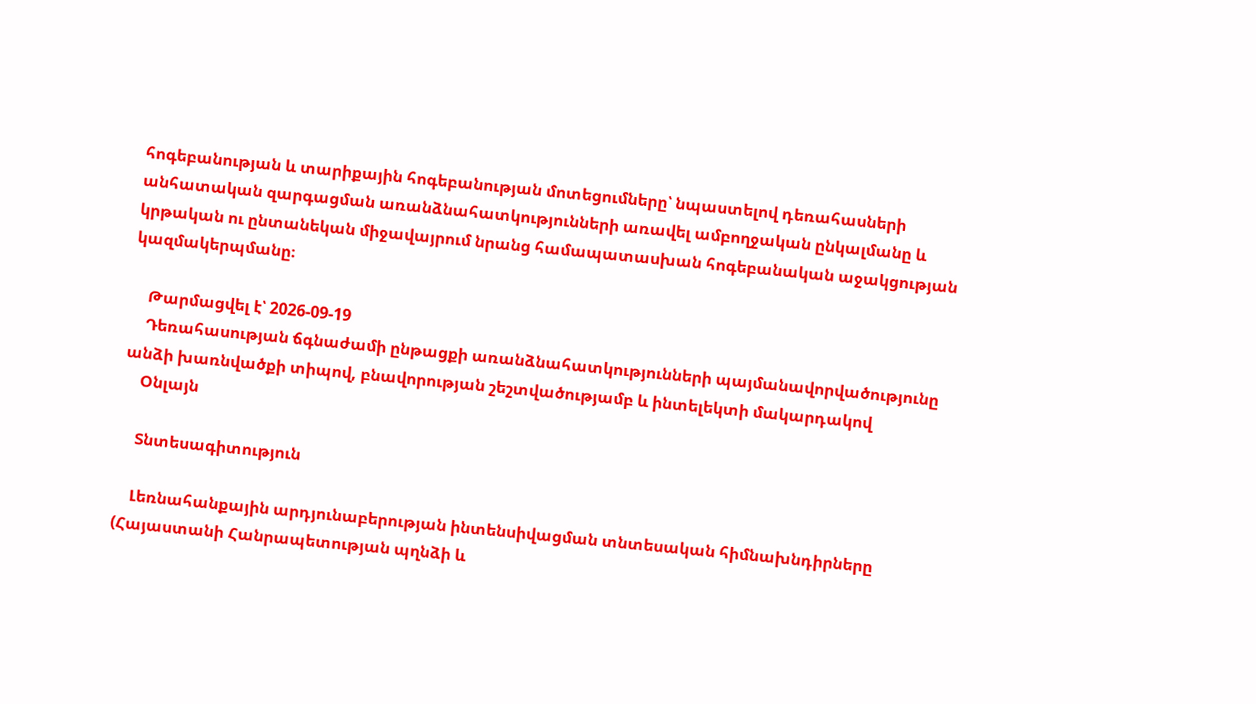հոգեբանության և տարիքային հոգեբանության մոտեցումները՝ նպաստելով դեռահասների անհատական զարգացման առանձնահատկությունների առավել ամբողջական ընկալմանը և կրթական ու ընտանեկան միջավայրում նրանց համապատասխան հոգեբանական աջակցության կազմակերպմանը։

    Թարմացվել է՝ 2026-09-19
    Դեռահասության ճգնաժամի ընթացքի առանձնահատկությունների պայմանավորվածությունը անձի խառնվածքի տիպով, բնավորության շեշտվածությամբ և ինտելեկտի մակարդակով
    Օնլայն

    Տնտեսագիտություն

    Լեռնահանքային արդյունաբերության ինտենսիվացման տնտեսական հիմնախնդիրները (Հայաստանի Հանրապետության պղնձի և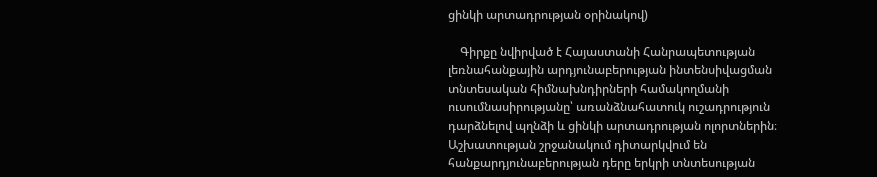ցինկի արտադրության օրինակով)

    Գիրքը նվիրված է Հայաստանի Հանրապետության լեռնահանքային արդյունաբերության ինտենսիվացման տնտեսական հիմնախնդիրների համակողմանի ուսումնասիրությանը՝ առանձնահատուկ ուշադրություն դարձնելով պղնձի և ցինկի արտադրության ոլորտներին։ Աշխատության շրջանակում դիտարկվում են հանքարդյունաբերության դերը երկրի տնտեսության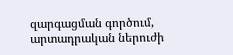զարգացման գործում, արտադրական ներուժի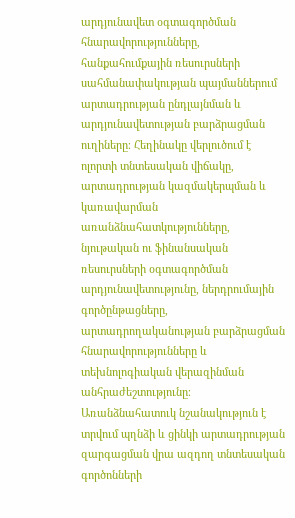արդյունավետ օգտագործման հնարավորությունները, հանքահումքային ռեսուրսների սահմանափակության պայմաններում արտադրության ընդլայնման և արդյունավետության բարձրացման ուղիները։ Հեղինակը վերլուծում է ոլորտի տնտեսական վիճակը, արտադրության կազմակերպման և կառավարման առանձնահատկությունները, նյութական ու ֆինանսական ռեսուրսների օգտագործման արդյունավետությունը, ներդրումային գործընթացները, արտադրողականության բարձրացման հնարավորությունները և տեխնոլոգիական վերազինման անհրաժեշտությունը։ Առանձնահատուկ նշանակություն է տրվում պղնձի և ցինկի արտադրության զարգացման վրա ազդող տնտեսական գործոնների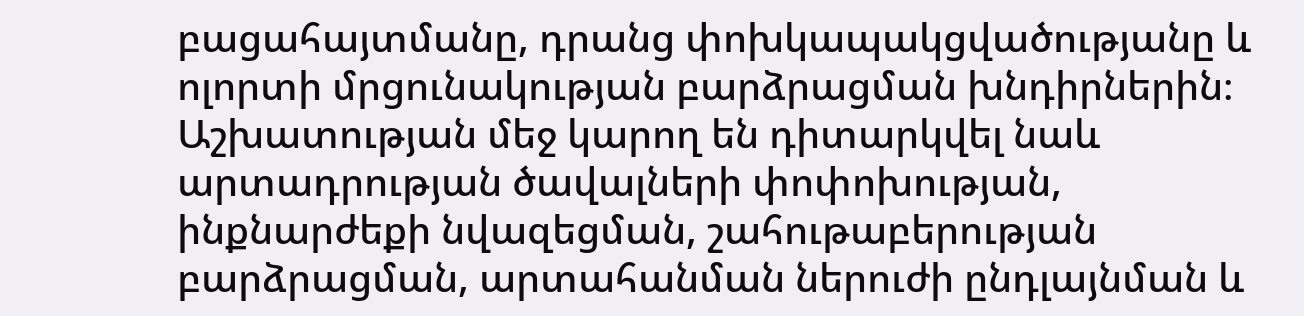բացահայտմանը, դրանց փոխկապակցվածությանը և ոլորտի մրցունակության բարձրացման խնդիրներին։ Աշխատության մեջ կարող են դիտարկվել նաև արտադրության ծավալների փոփոխության, ինքնարժեքի նվազեցման, շահութաբերության բարձրացման, արտահանման ներուժի ընդլայնման և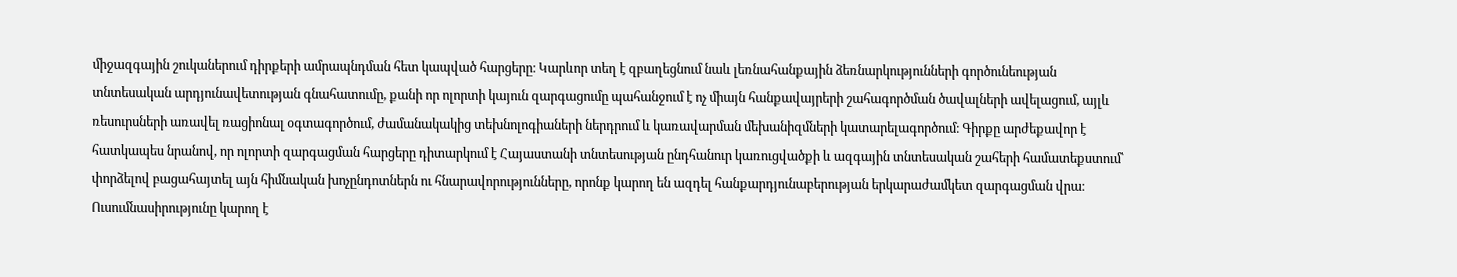միջազգային շուկաներում դիրքերի ամրապնդման հետ կապված հարցերը։ Կարևոր տեղ է զբաղեցնում նաև լեռնահանքային ձեռնարկությունների գործունեության տնտեսական արդյունավետության գնահատումը, քանի որ ոլորտի կայուն զարգացումը պահանջում է ոչ միայն հանքավայրերի շահագործման ծավալների ավելացում, այլև ռեսուրսների առավել ռացիոնալ օգտագործում, ժամանակակից տեխնոլոգիաների ներդրում և կառավարման մեխանիզմների կատարելագործում։ Գիրքը արժեքավոր է հատկապես նրանով, որ ոլորտի զարգացման հարցերը դիտարկում է Հայաստանի տնտեսության ընդհանուր կառուցվածքի և ազգային տնտեսական շահերի համատեքստում՝ փորձելով բացահայտել այն հիմնական խոչընդոտներն ու հնարավորությունները, որոնք կարող են ազդել հանքարդյունաբերության երկարաժամկետ զարգացման վրա։ Ուսումնասիրությունը կարող է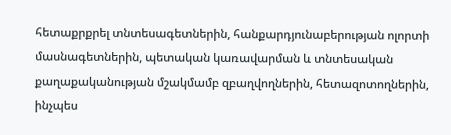հետաքրքրել տնտեսագետներին, հանքարդյունաբերության ոլորտի մասնագետներին, պետական կառավարման և տնտեսական քաղաքականության մշակմամբ զբաղվողներին, հետազոտողներին, ինչպես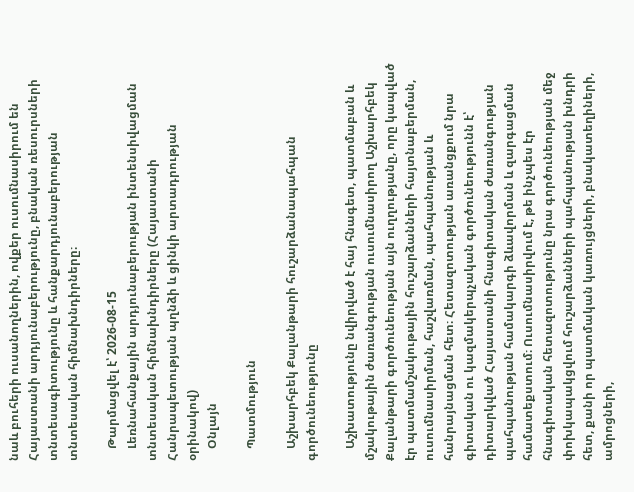նաև բուհերի ուսանողներին, ովքեր ուսումնասիրում են Հայաստանի արդյունաբերությունը, բնական ռեսուրսների տնտեսագիտությունը և հանքարդյունաբերության տնտեսական հիմնախնդիրները։

    Թարմացվել է՝ 2026-08-15
    Լեռնահանքային արդյունաբերության ինտենսիվացման տնտեսական հիմնախնդիրները (Հայաստանի Հանրապետության պղնձի և ցինկի արտադրության օրինակով)
    Օնլայն

    Պատմություն

    Աշխարհբեկ Քալանթարի հուշարձանապահպան գործունեությունը

    Աշխատությունը նվիրված է հայ հնագետ, պատմաբան և մշակութային ժառանգության ուսումնասիրող Աշխարհբեկ Քալանթարի գործունեության այն ուղղությանը, որը կապված էր պատմամշակութային հուշարձանների հայտնաբերման, ուսումնասիրման, հաշվառման, պահպանության և հանրայնացման հետ։ Հետազոտության առանցքում նրա գիտական ու կազմակերպչական գործունեությունն է՝ դիտարկված Հայաստանի հնագիտական ժառանգության պահպանության համակարգի ձևավորման և զարգացման համատեքստում։ Ուսումնասիրվում է, թե ինչպես էր հնագիտական հետազոտությունը նրա գործունեության մեջ փոխկապակցվում հուշարձանների պահպանության խնդրի հետ, քանի որ պատմական կառույցների, բնակատեղիների, ամրոցների,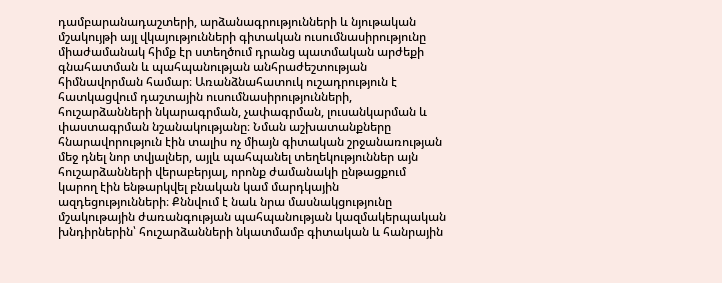դամբարանադաշտերի, արձանագրությունների և նյութական մշակույթի այլ վկայությունների գիտական ուսումնասիրությունը միաժամանակ հիմք էր ստեղծում դրանց պատմական արժեքի գնահատման և պահպանության անհրաժեշտության հիմնավորման համար։ Առանձնահատուկ ուշադրություն է հատկացվում դաշտային ուսումնասիրությունների, հուշարձանների նկարագրման, չափագրման, լուսանկարման և փաստագրման նշանակությանը։ Նման աշխատանքները հնարավորություն էին տալիս ոչ միայն գիտական շրջանառության մեջ դնել նոր տվյալներ, այլև պահպանել տեղեկություններ այն հուշարձանների վերաբերյալ, որոնք ժամանակի ընթացքում կարող էին ենթարկվել բնական կամ մարդկային ազդեցությունների։ Քննվում է նաև նրա մասնակցությունը մշակութային ժառանգության պահպանության կազմակերպական խնդիրներին՝ հուշարձանների նկատմամբ գիտական և հանրային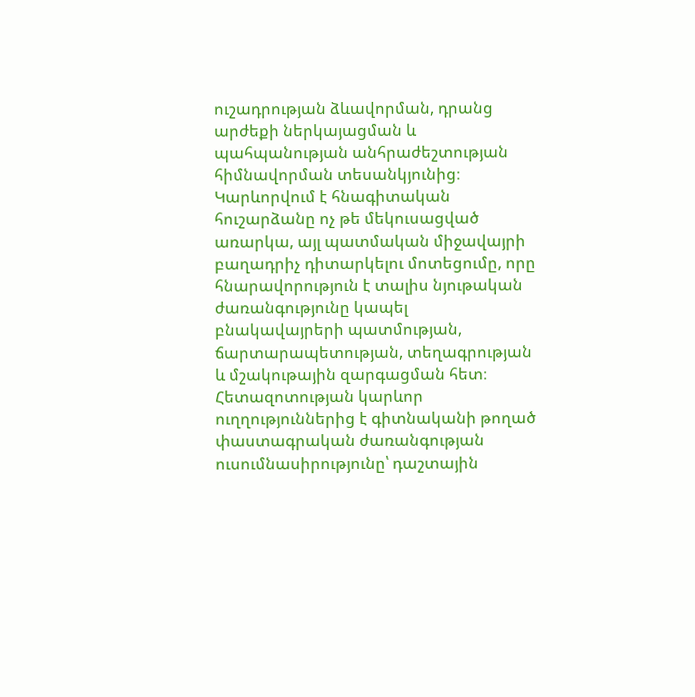ուշադրության ձևավորման, դրանց արժեքի ներկայացման և պահպանության անհրաժեշտության հիմնավորման տեսանկյունից։ Կարևորվում է հնագիտական հուշարձանը ոչ թե մեկուսացված առարկա, այլ պատմական միջավայրի բաղադրիչ դիտարկելու մոտեցումը, որը հնարավորություն է տալիս նյութական ժառանգությունը կապել բնակավայրերի պատմության, ճարտարապետության, տեղագրության և մշակութային զարգացման հետ։ Հետազոտության կարևոր ուղղություններից է գիտնականի թողած փաստագրական ժառանգության ուսումնասիրությունը՝ դաշտային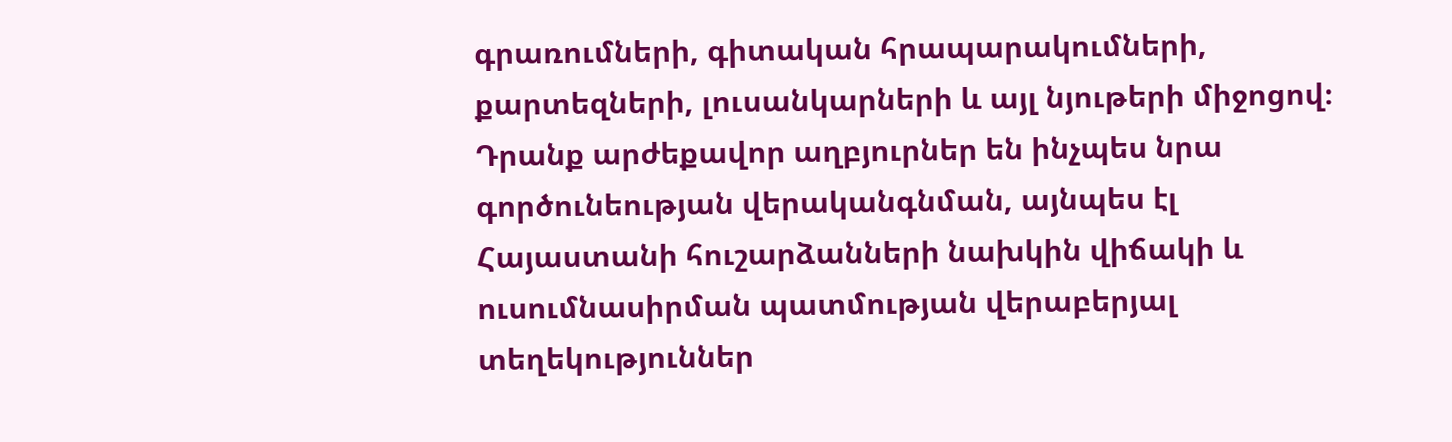գրառումների, գիտական հրապարակումների, քարտեզների, լուսանկարների և այլ նյութերի միջոցով։ Դրանք արժեքավոր աղբյուրներ են ինչպես նրա գործունեության վերականգնման, այնպես էլ Հայաստանի հուշարձանների նախկին վիճակի և ուսումնասիրման պատմության վերաբերյալ տեղեկություններ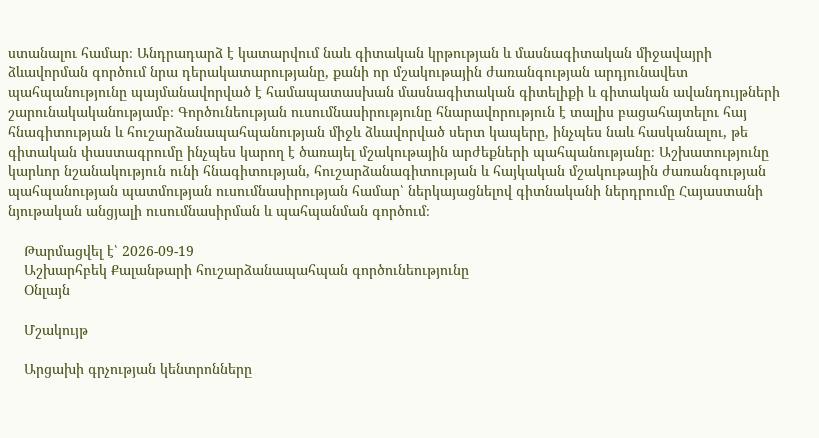ստանալու համար։ Անդրադարձ է կատարվում նաև գիտական կրթության և մասնագիտական միջավայրի ձևավորման գործում նրա դերակատարությանը, քանի որ մշակութային ժառանգության արդյունավետ պահպանությունը պայմանավորված է համապատասխան մասնագիտական գիտելիքի և գիտական ավանդույթների շարունակականությամբ։ Գործունեության ուսումնասիրությունը հնարավորություն է տալիս բացահայտելու հայ հնագիտության և հուշարձանապահպանության միջև ձևավորված սերտ կապերը, ինչպես նաև հասկանալու, թե գիտական փաստագրումը ինչպես կարող է ծառայել մշակութային արժեքների պահպանությանը։ Աշխատությունը կարևոր նշանակություն ունի հնագիտության, հուշարձանագիտության և հայկական մշակութային ժառանգության պահպանության պատմության ուսումնասիրության համար՝ ներկայացնելով գիտնականի ներդրումը Հայաստանի նյութական անցյալի ուսումնասիրման և պահպանման գործում։

    Թարմացվել է՝ 2026-09-19
    Աշխարհբեկ Քալանթարի հուշարձանապահպան գործունեությունը
    Օնլայն

    Մշակույթ

    Արցախի գրչության կենտրոնները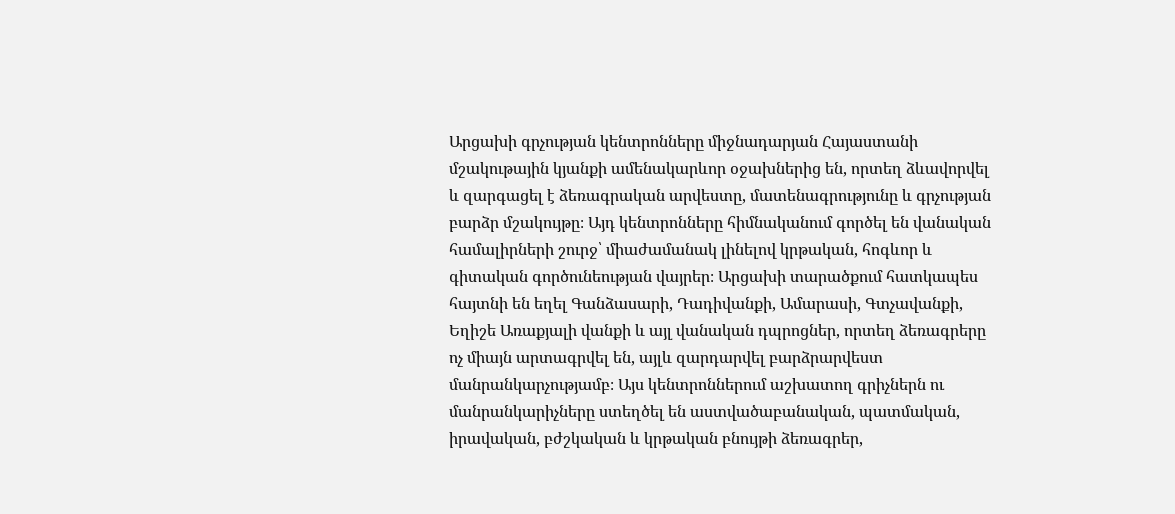Արցախի գրչության կենտրոնները միջնադարյան Հայաստանի մշակութային կյանքի ամենակարևոր օջախներից են, որտեղ ձևավորվել և զարգացել է ձեռագրական արվեստը, մատենագրությունը և գրչության բարձր մշակույթը։ Այդ կենտրոնները հիմնականում գործել են վանական համալիրների շուրջ՝ միաժամանակ լինելով կրթական, հոգևոր և գիտական գործունեության վայրեր։ Արցախի տարածքում հատկապես հայտնի են եղել Գանձասարի, Դադիվանքի, Ամարասի, Գտչավանքի, Եղիշե Առաքյալի վանքի և այլ վանական դպրոցներ, որտեղ ձեռագրերը ոչ միայն արտագրվել են, այլև զարդարվել բարձրարվեստ մանրանկարչությամբ։ Այս կենտրոններում աշխատող գրիչներն ու մանրանկարիչները ստեղծել են աստվածաբանական, պատմական, իրավական, բժշկական և կրթական բնույթի ձեռագրեր,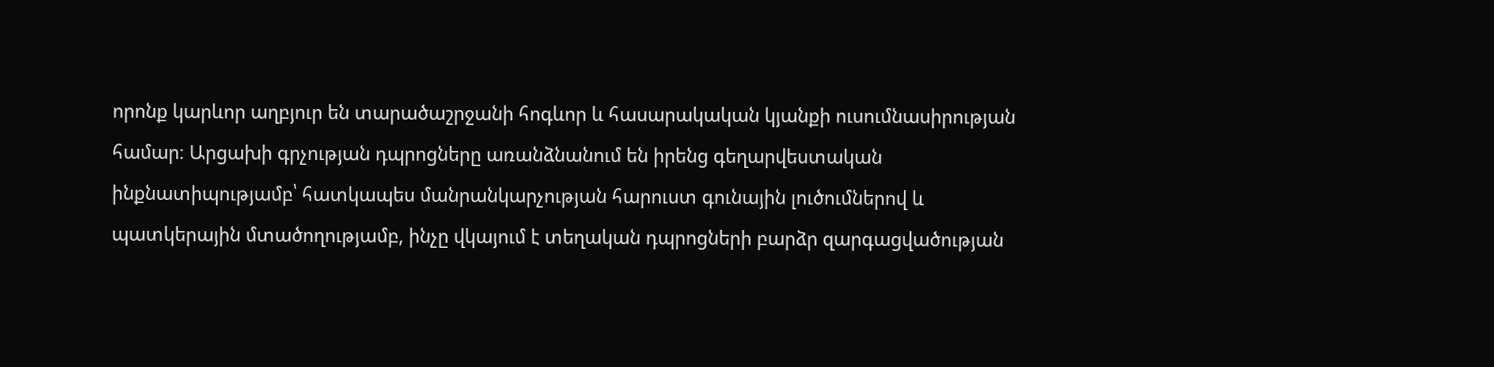որոնք կարևոր աղբյուր են տարածաշրջանի հոգևոր և հասարակական կյանքի ուսումնասիրության համար։ Արցախի գրչության դպրոցները առանձնանում են իրենց գեղարվեստական ինքնատիպությամբ՝ հատկապես մանրանկարչության հարուստ գունային լուծումներով և պատկերային մտածողությամբ, ինչը վկայում է տեղական դպրոցների բարձր զարգացվածության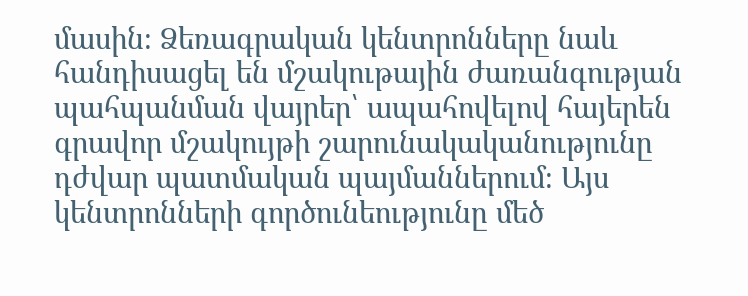մասին։ Ձեռագրական կենտրոնները նաև հանդիսացել են մշակութային ժառանգության պահպանման վայրեր՝ ապահովելով հայերեն գրավոր մշակույթի շարունակականությունը դժվար պատմական պայմաններում։ Այս կենտրոնների գործունեությունը մեծ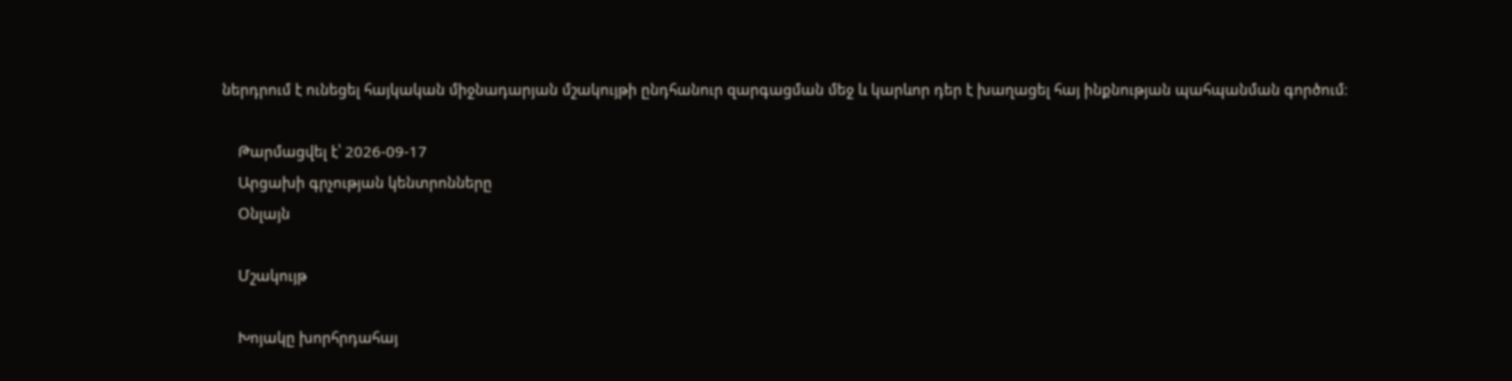ներդրում է ունեցել հայկական միջնադարյան մշակույթի ընդհանուր զարգացման մեջ և կարևոր դեր է խաղացել հայ ինքնության պահպանման գործում։

    Թարմացվել է՝ 2026-09-17
    Արցախի գրչության կենտրոնները
    Օնլայն

    Մշակույթ

    Խոյակը խորհրդահայ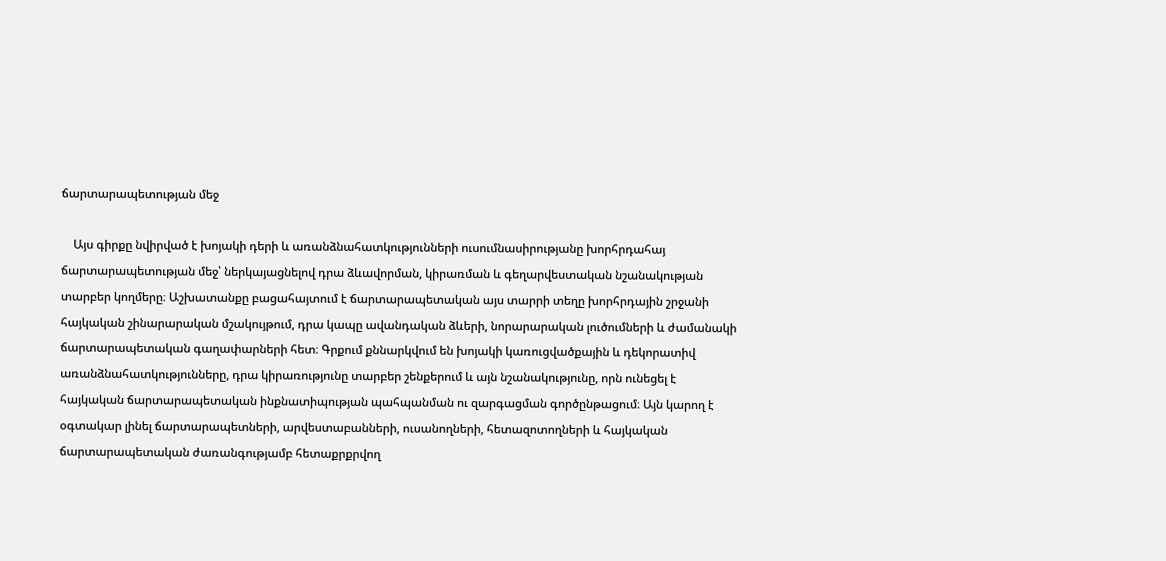ճարտարապետության մեջ

    Այս գիրքը նվիրված է խոյակի դերի և առանձնահատկությունների ուսումնասիրությանը խորհրդահայ ճարտարապետության մեջ՝ ներկայացնելով դրա ձևավորման, կիրառման և գեղարվեստական նշանակության տարբեր կողմերը։ Աշխատանքը բացահայտում է ճարտարապետական այս տարրի տեղը խորհրդային շրջանի հայկական շինարարական մշակույթում, դրա կապը ավանդական ձևերի, նորարարական լուծումների և ժամանակի ճարտարապետական գաղափարների հետ։ Գրքում քննարկվում են խոյակի կառուցվածքային և դեկորատիվ առանձնահատկությունները, դրա կիրառությունը տարբեր շենքերում և այն նշանակությունը, որն ունեցել է հայկական ճարտարապետական ինքնատիպության պահպանման ու զարգացման գործընթացում։ Այն կարող է օգտակար լինել ճարտարապետների, արվեստաբանների, ուսանողների, հետազոտողների և հայկական ճարտարապետական ժառանգությամբ հետաքրքրվող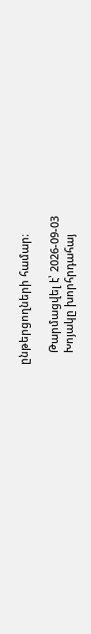ընթերցողների համար։

    Թարմացվել է՝ 2026-09-03
    Խոյակը խորհրդահայ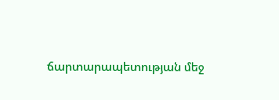ճարտարապետության մեջ